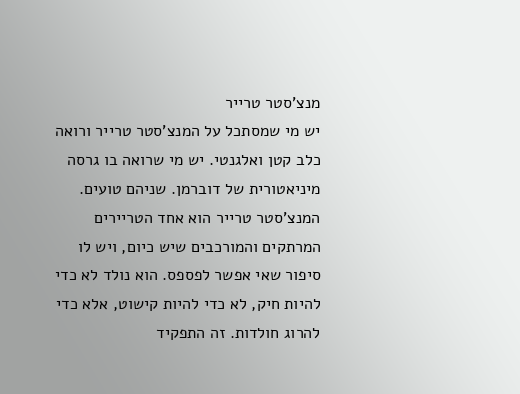מנצ'סטר טרייר
יש מי שמסתכל על המנצ'סטר טרייר ורואה כלב קטן ואלגנטי. יש מי שרואה בו גרסה מיניאטורית של דוברמן. שניהם טועים. המנצ'סטר טרייר הוא אחד הטריירים המרתקים והמורכבים שיש כיום, ויש לו סיפור שאי אפשר לפספס. הוא נולד לא כדי להיות חיק, לא כדי להיות קישוט, אלא כדי להרוג חולדות. זה התפקיד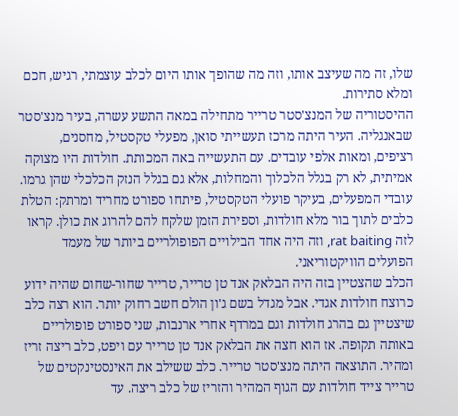שלו, זה מה שעיצב אותו, וזה מה שהופך אותו היום לכלב עוצמתי, רגיש, חכם ומלא סתירות.
ההיסטוריה של המנצ'סטר טרייר מתחילה במאה התשע עשרה, בעיר מנצ'סטר שבאנגליה. העיר היתה מרכז תעשייתי סואן, מפעלי טקסטיל, מחסנים, רציפים, ומאות אלפי עובדים. עם התעשייה באה המכותת. חולדות היו מצוקה אמיתית, לא רק בגלל הלכלוך והמחלות, אלא גם בגלל הנזק הכלכלי שהן גרמו. עובדי המפעלים, בעיקר פועלי הטקסטיל, פיתחו ספורט מחריד ומרתק: הטלת כלבים לתוך בור מלא חולדות, וספירת הזמן שלקח להם להרוג את כולן. קראו לזה rat baiting, וזה היה אחד הבילויים הפופולריים ביותר של מעמד הפועלים הוויקטוריאני.
הכלב שהצטיין בזה היה הבלאק אנד טן טרייר, טרייר שחור-שחום שהיה ידוע כרוצח חולדות אגדי. אבל מגדל בשם ג'ון הולם חשב רחוק יותר. הוא רצה כלב שיצטיין גם בהרג חולדות וגם במרדף אחרי ארנבות, שני ספורט פופולריים באותה תקופה. אז הוא חצה את הבלאק אנד טן טרייר עם ויפט, כלב ריצה זריז ומהיר. התוצאה היתה מנצ'סטר טרייר. כלב ששילב את האינסטינקטים של טרייר צייד חולדות עם הגוף המהיר והזריז של כלב ריצה. עד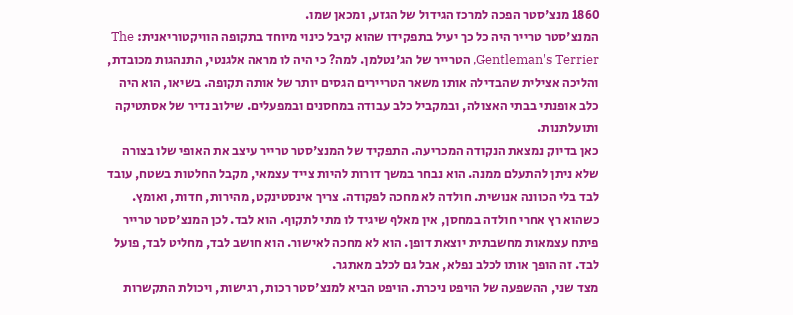1860 מנצ'סטר הפכה למרכז הגידול של הגזע, ומכאן שמו.
המנצ'סטר טרייר היה כל כך יעיל בתפקידו שהוא קיבל כינוי מיוחד בתקופה הוויקטוריאנית: The Gentleman's Terrier, הטרייר של הג'נטלמן. למה? כי היה לו מראה אלגנטי, התנהגות מכובדת, והליכה אצילית שהבדילה אותו משאר הטריירים הגסים יותר של אותה תקופה. בשיאו, הוא היה כלב אופנתי בבתי האצולה, ובמקביל כלב עבודה במחסנים ובמפעלים. שילוב נדיר של אסתטיקה ותועלתנות.
כאן בדיוק נמצאת הנקודה המכריעה. התפקיד של המנצ'סטר טרייר עיצב את האופי שלו בצורה שלא ניתן להתעלם ממנה. הוא נבחר במשך דורות להיות צייד עצמאי, מקבל החלטות בשטח, עובד לבד בלי הכוונה אנושית. חולדה לא מחכה לפקודה. צריך אינסטינקט, מהירות, חדות, ואומץ. כשהוא רץ אחרי חולדה במחסן, אין מאלף שיגיד לו מתי לתקוף. הוא לבד. לכן המנצ'סטר טרייר פיתח עצמאות מחשבתית יוצאת דופן. הוא לא מחכה לאישור. הוא חושב לבד, מחליט לבד, פועל לבד. זה הופך אותו לכלב נפלא, אבל גם לכלב מאתגר.
מצד שני, ההשפעה של הויפט ניכרת. הויפט הביא למנצ'סטר רכות, רגישות, ויכולת התקשרות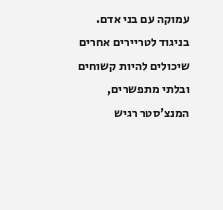עמוקה עם בני אדם. בניגוד לטריירים אחרים שיכולים להיות קשוחים ובלתי מתפשרים, המנצ'סטר רגיש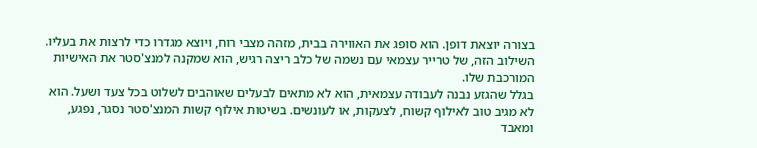בצורה יוצאת דופן. הוא סופג את האווירה בבית, מזהה מצבי רוח, ויוצא מגדרו כדי לרצות את בעליו. השילוב הזה, של טרייר עצמאי עם נשמה של כלב ריצה רגיש, הוא שמקנה למנצ'סטר את האישיות המורכבת שלו.
בגלל שהגזע נבנה לעבודה עצמאית, הוא לא מתאים לבעלים שאוהבים לשלוט בכל צעד ושעל. הוא לא מגיב טוב לאילוף קשוח, לצעקות, או לעונשים. בשיטות אילוף קשות המנצ'סטר נסגר, נפגע, ומאבד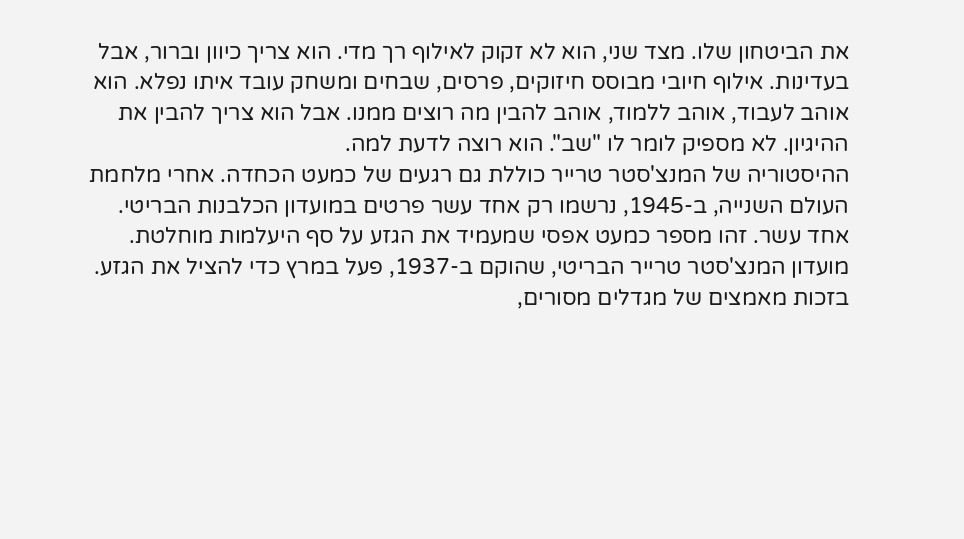את הביטחון שלו. מצד שני, הוא לא זקוק לאילוף רך מדי. הוא צריך כיוון וברור, אבל בעדינות. אילוף חיובי מבוסס חיזוקים, פרסים, שבחים ומשחק עובד איתו נפלא. הוא אוהב לעבוד, אוהב ללמוד, אוהב להבין מה רוצים ממנו. אבל הוא צריך להבין את ההיגיון. לא מספיק לומר לו "שב". הוא רוצה לדעת למה.
ההיסטוריה של המנצ'סטר טרייר כוללת גם רגעים של כמעט הכחדה. אחרי מלחמת העולם השנייה, ב-1945, נרשמו רק אחד עשר פרטים במועדון הכלבנות הבריטי. אחד עשר. זהו מספר כמעט אפסי שמעמיד את הגזע על סף היעלמות מוחלטת. מועדון המנצ'סטר טרייר הבריטי, שהוקם ב-1937, פעל במרץ כדי להציל את הגזע. בזכות מאמצים של מגדלים מסורים,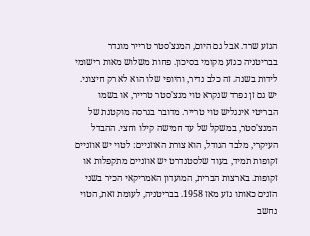הגזע שרד. אבל גם היום, המנצ'סטר טרייר מוגדר בבריטניה כגזע מקומי בסיכון. פחות משלוש מאות רישומי לידות בשנה. זה כלב נדיר, והיופי שלו הוא לא רק חיצוני.
יש גם זן נפרד שנקרא טוי מנצ'סטר טרייר, או בשמו הבריטי אינגליש טוי טרייר. מדובר בגרסה מוקטנת של המנצ'סטר, במשקל של עד חמישה קילו וחצי. ההבדל העיקרי, מלבד הגודל, הוא צורת האוזניים: לטוי יש אוזניים זקופות תמיד, בעוד שלסטנדרט יש אוזניים מתקפלות או זקופות. בארצות הברית, המועדון האמריקאי הכיר בשני הזנים כאותו גזע מאז 1958. בבריטניה, לעומת זאת, הטוי נחשב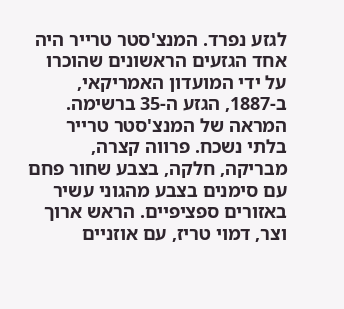לגזע נפרד. המנצ'סטר טרייר היה אחד הגזעים הראשונים שהוכרו על ידי המועדון האמריקאי, ב-1887, הגזע ה-35 ברשימה.
המראה של המנצ'סטר טרייר בלתי נשכח. פרווה קצרה, מבריקה, חלקה, בצבע שחור פחם עם סימנים בצבע מהגוני עשיר באזורים ספציפיים. הראש ארוך וצר, דמוי טריז, עם אוזניים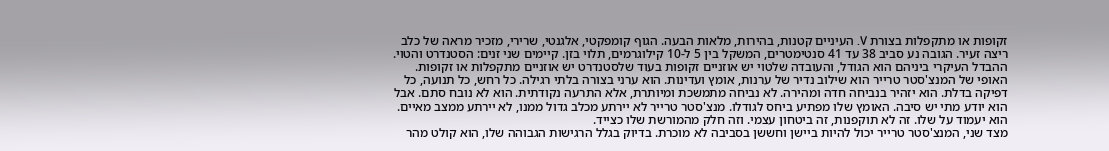זקופות או מתקפלות בצורת V. העיניים קטנות, בהירות, מלאות הבעה. הגוף קומפקטי, אלגנטי, שרירי, מזכיר מראה של כלב ריצה זעיר. הגובה נע סביב 38 עד 41 סנטימטרים, המשקל בין 5 ל-10 קילוגרמים, תלוי בזן. קיימים שני זנים: הסטנדרט והטוי. ההבדל העיקרי ביניהם הוא הגודל, והעובדה שלטוי יש אוזניים זקופות בעוד שלסטנדרט יש אוזניים מתקפלות או זקופות.
האופי של המנצ'סטר טרייר הוא שילוב נדיר של ערנות, אומץ ועדינות. הוא ערני בצורה בלתי רגילה. כל רחש, כל תנועה, כל דפיקה בדלת. הוא יזהיר בנביחה חדה ומהירה. לא נביחה מתמשכת ומיותרת, אלא התרעה נקודתית. הוא לא נובח סתם. אבל הוא יודע מתי יש סיבה. האומץ שלו מפתיע ביחס לגודלו. מנצ'סטר טרייר לא יירתע מכלב גדול ממנו, לא יירתע ממצב מאיים. הוא יעמוד על שלו. זה לא תוקפנות, זה ביטחון עצמי. וזה חלק מהמורשת שלו כצייד.
מצד שני, המנצ'סטר טרייר יכול להיות ביישן וחששן בסביבה לא מוכרת. בדיוק בגלל הרגישות הגבוהה שלו, הוא קולט מהר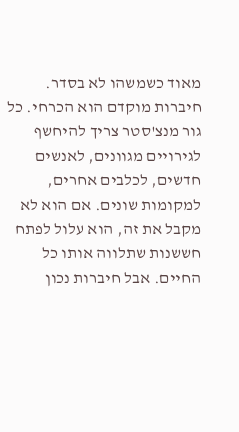מאוד כשמשהו לא בסדר. חיברות מוקדם הוא הכרחי. כל גור מנצ'סטר צריך להיחשף לגירויים מגוונים, לאנשים חדשים, לכלבים אחרים, למקומות שונים. אם הוא לא מקבל את זה, הוא עלול לפתח חששנות שתלווה אותו כל החיים. אבל חיברות נכון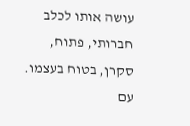עושה אותו לכלב חברותי, פתוח, סקרן, בטוח בעצמו.
עם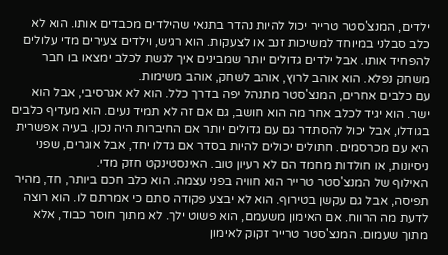ילדים, המנצ'סטר טרייר יכול להיות נהדר בתנאי שהילדים מכבדים אותו. הוא לא כלב סבלני במיוחד למשיכות זנב או לצעקות. הוא רגיש, וילדים צעירים מדי עלולים להפחיד אותו. אבל ילדים גדולים יותר שמבינים איך לגשת לכלב ימצאו בו חבר משחק נפלא. הוא אוהב לרוץ, אוהב לשחק, אוהב משימות.
עם כלבים אחרים, המנצ'סטר מתנהל יפה בדרך כלל. הוא לא אגרסיבי, אבל הוא ישר. הוא יגיד לכלב אחר מה הוא חושב, גם אם זה לא תמיד נעים. הוא מעדיף כלבים בגודלו, אבל יכול להסתדר גם עם גדולים יותר אם החיברות היה נכון. בעיה אפשרית היא עם מכרסמים. חתולים יכולים להיות בסדר אם גדלו יחד, אבל אוגרים, שפני ניסיונות, או חולדות מחמד הם לא רעיון טוב. האינסטינקט חזק מדי.
האילוף של המנצ'סטר טרייר הוא חוויה בפני עצמה. הוא כלב חכם ביותר, חד, מהיר תפיסה, אבל גם עקשן בטירוף. הוא לא יבצע פקודה סתם כי אמרתם לו. הוא רוצה לדעת מה הרווח. אם האימון משעמם, הוא פשוט ילך. לא מתוך חוסר כבוד, אלא מתוך שעמום. המנצ'סטר טרייר זקוק לאימון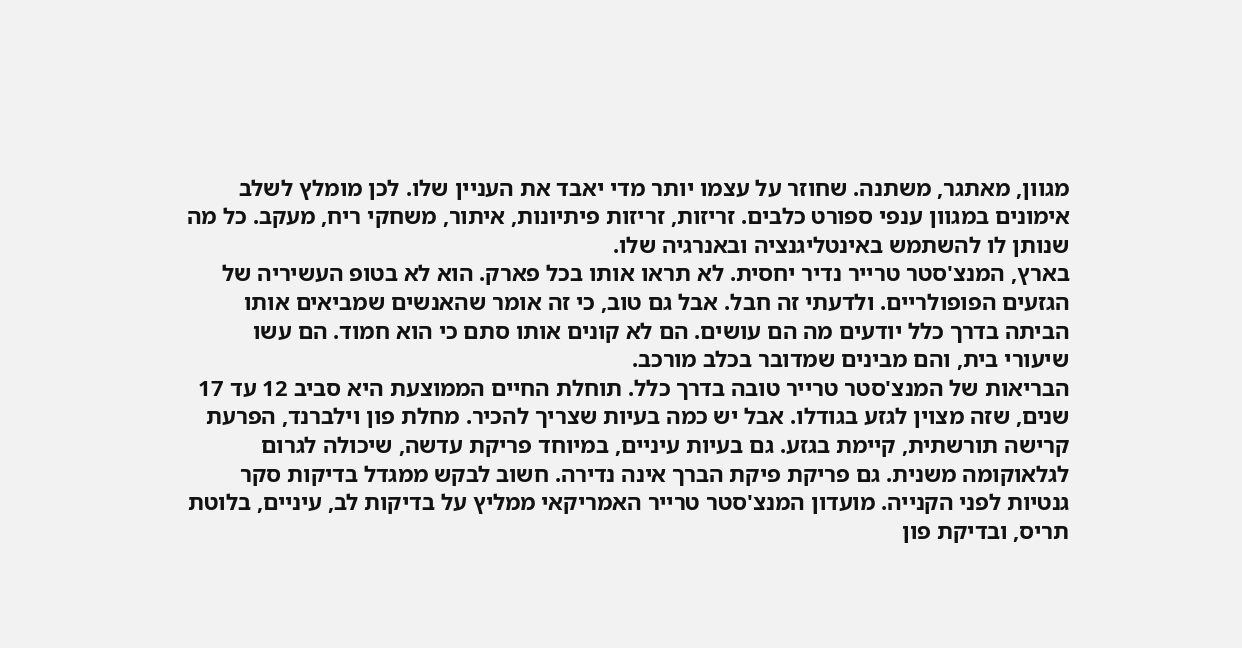מגוון, מאתגר, משתנה. שחוזר על עצמו יותר מדי יאבד את העניין שלו. לכן מומלץ לשלב אימונים במגוון ענפי ספורט כלבים. זריזות, זריזות פיתיונות, איתור, משחקי ריח, מעקב. כל מה שנותן לו להשתמש באינטליגנציה ובאנרגיה שלו.
בארץ, המנצ'סטר טרייר נדיר יחסית. לא תראו אותו בכל פארק. הוא לא בטופ העשיריה של הגזעים הפופולריים. ולדעתי זה חבל. אבל גם טוב, כי זה אומר שהאנשים שמביאים אותו הביתה בדרך כלל יודעים מה הם עושים. הם לא קונים אותו סתם כי הוא חמוד. הם עשו שיעורי בית, והם מבינים שמדובר בכלב מורכב.
הבריאות של המנצ'סטר טרייר טובה בדרך כלל. תוחלת החיים הממוצעת היא סביב 12 עד 17 שנים, שזה מצוין לגזע בגודלו. אבל יש כמה בעיות שצריך להכיר. מחלת פון וילברנד, הפרעת קרישה תורשתית, קיימת בגזע. גם בעיות עיניים, במיוחד פריקת עדשה, שיכולה לגרום לגלאוקומה משנית. גם פריקת פיקת הברך אינה נדירה. חשוב לבקש ממגדל בדיקות סקר גנטיות לפני הקנייה. מועדון המנצ'סטר טרייר האמריקאי ממליץ על בדיקות לב, עיניים, בלוטת תריס, ובדיקת פון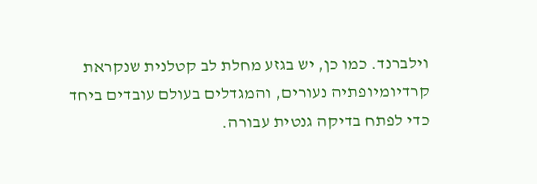וילברנד. כמו כן, יש בגזע מחלת לב קטלנית שנקראת קרדיומיופתיה נעורים, והמגדלים בעולם עובדים ביחד כדי לפתח בדיקה גנטית עבורה.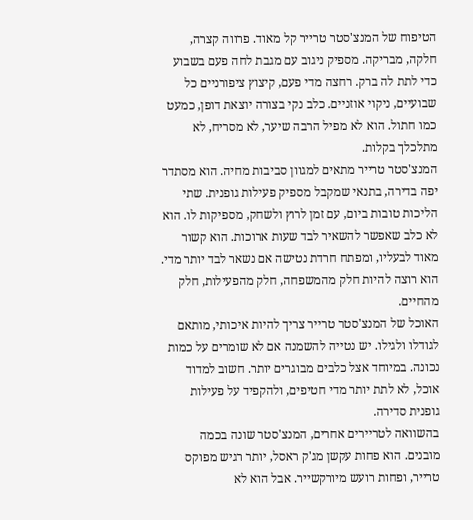הטיפוח של המנצ'סטר טרייר קל מאוד. פרווה קצרה, חלקה, מבריקה. מספיק ניגוב עם מגבת לחה פעם בשבוע כדי לתת לה ברק. רחצה מדי פעם, קיצוץ ציפורניים כל שבועיים, ניקוי אוזניים. כלב נקי בצורה יוצאת דופן, כמעט כמו חתול. הוא לא מפיל הרבה שיער, לא מסריח, לא מתלכלך בקלות.
המנצ'סטר טרייר מתאים למגוון סביבות מחיה. הוא מסתדר יפה בדירה, בתנאי שמקבל מספיק פעילות גופנית. שתי הליכות טובות ביום, עם זמן לרוץ ולשחק, מספיקות לו. הוא לא כלב שאפשר להשאיר לבד שעות ארוכות. הוא קשור מאוד לבעליו, ומפתח חרדת נטישה אם נשאר לבד יותר מדי. הוא רוצה להיות חלק מהמשפחה, חלק מהפעילות, חלק מהחיים.
האוכל של המנצ'סטר טרייר צריך להיות איכותי, מותאם לגודלו ולגילו. יש נטייה להשמנה אם לא שומרים על כמות נכונה. במיוחד אצל כלבים מבוגרים יותר. חשוב למדוד אוכל, לא לתת יותר מדי חטיפים, ולהקפיד על פעילות גופנית סדירה.
בהשוואה לטריירים אחרים, המנצ'סטר שונה בכמה מובנים. הוא פחות עקשן מג'ק ראסל, יותר רגיש מפוקס טרייר, ופחות רועש מיורקשייר. אבל הוא לא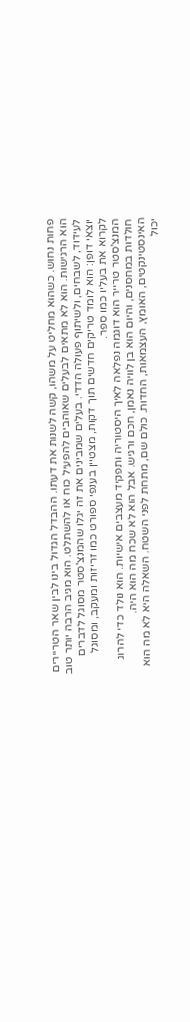פחות נחוש. כשהוא מחליט על משהו, קשה לשנות את דעתו. ההבדל הגדול בינו לבין שאר הטריירים הוא הרגישות. הוא לא מתאים לבעלים שאוהבים להפעיל כוח או להשתלט. הוא מגיב הרבה יותר טוב לעידוד, לשבחים, ולשיתוף פעולה הדדי. בעלים שמבינים את זה יגלו שהמנצ'סטר מסוגל לדברים יוצאי דופן: הוא לומד טריקים חדשים תוך דקות, מצטיין בענפי ספורט כמו זריזות ומעקב, ומסוגל לקרוא את בעליו כמו ספר.
המנצ'סטר טרייר הוא דוגמה נפלאה לאיך היסטוריה ותפקיד מעצבים אישיות. הוא נולד כדי להרוג חולדות במחסנים, והיום הוא בן לוויה נאמן, חכם ורגיש. אבל הוא לא שכח מה הוא היה. האינסטינקטים, האומץ, העצמאות, החדות. כולם שם, מתחת לפני השטח. השאלה היא לא מה הוא יכול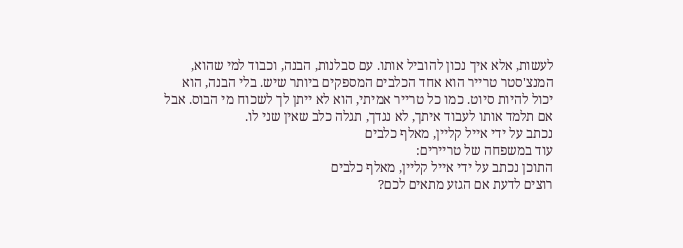לעשות, אלא איך נכון להוביל אותו. עם סבלנות, הבנה, וכבוד למי שהוא, המנצ'סטר טרייר הוא אחד הכלבים המספקים ביותר שיש. בלי הבנה, הוא יכול להיות סיוט. כמו כל טרייר אמיתי, הוא לא ייתן לך לשכוח מי הבוס. אבל אם תלמד אותו לעבוד איתך, לא נגדך, תגלה כלב שאין שני לו.
נכתב על ידי אייל קליין, מאלף כלבים
עוד במשפחה של טריירים:
התוכן נכתב על ידי אייל קליין, מאלף כלבים
רוצים לדעת אם הגזע מתאים לכם?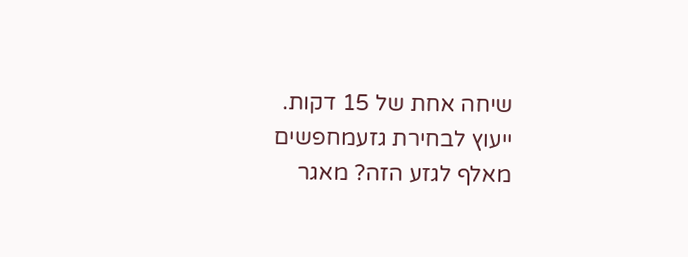שיחה אחת של 15 דקות.
ייעוץ לבחירת גזעמחפשים מאלף לגזע הזה? מאגר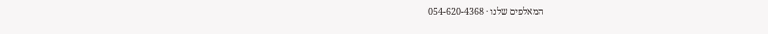המאלפים שלנו · 054-620-4368